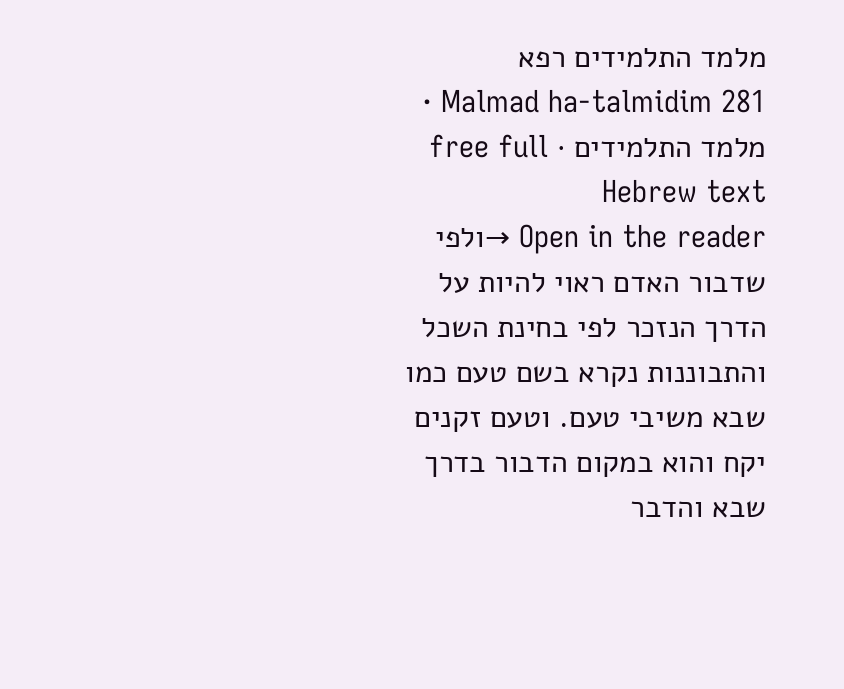מלמד התלמידים רפא
Malmad ha-talmidim 281 · מלמד התלמידים · free full Hebrew text
Open in the reader →ולפי שדבור האדם ראוי להיות על הדרך הנזכר לפי בחינת השכל והתבוננות נקרא בשם טעם כמו שבא משיבי טעם. וטעם זקנים יקח והוא במקום הדבור בדרך שבא והדבר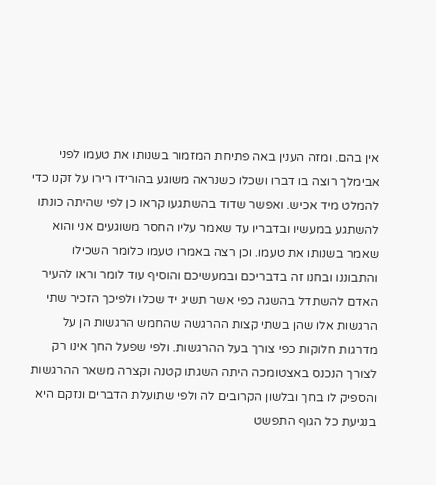אין בהם. ומזה הענין באה פתיחת המזמור בשנותו את טעמו לפני אבימלך רוצה בו דברו ושכלו כשנראה משוגע בהורידו רירו על זקנו כדי להמלט מיד אכיש. ואפשר שדוד בהשתגעו קראו כן לפי שהיתה כונתו להשתגע במעשיו ובדבריו עד שאמר עליו החסר משוגעים אני והוא שאמר בשנותו את טעמו. וכן רצה באמרו טעמו כלומר השכילו והתבוננו ובחנו זה בדבריכם ובמעשיכם והוסיף עוד לומר וראו להעיר האדם להשתדל בהשגה כפי אשר תשיג יד שכלו ולפיכך הזכיר שתי הרגשות אלו שהן בשתי קצות ההרגשה שהחמש הרגשות הן על מדרגות חלוקות כפי צורך בעל ההרגשות. ולפי שפעל החך אינו רק לצורך הנכנס באצטומכה היתה השגתו קטנה וקצרה משאר ההרגשות והספיק לו בחך ובלשון הקרובים לה ולפי שתועלת הדברים ונזקם היא בנגיעת כל הגוף התפשט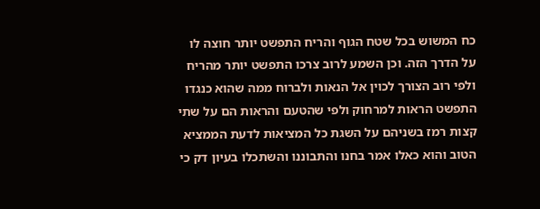כח המשוש בכל שטח הגוף והריח התפשט יותר חוצה לו על הדרך הזה. וכן השמע לרוב צרכו התפשט יותר מהריח ולפי רוב הצורך לכוין אל הנאות ולברוח ממה שהוא כנגדו התפשט הראות למרחוק ולפי שהטעם והראות הם על שתי קצות רמז בשניהם על השגת כל המציאות לדעת הממציא הטוב והוא כאלו אמר בחנו והתבוננו והשתכלו בעיון דק כי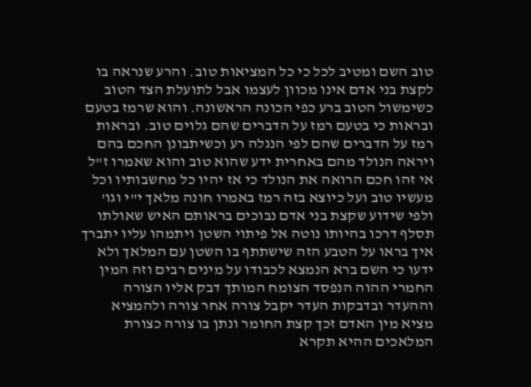טוב השם ומטיב לכל כי כל המציאות טוב. והרע שנראה בו לקצת בני אדם אינו מכוון לעצמו אבל לתועלת הצד הטוב כשימשול הטוב ברע כפי הכונה הראשונה. והוא שרמז בטעם ובראות כי בטעם רמז על הדברים שהם גלוים טוב. ובראות רמז על הדברים שהם לפי הנגלה רע וכשיתבונן החכם בהם ויראה הנולד מהם באחרית ידע שהוא טוב והוא שאמרו ז"ל אי זהו חכם הרואה את הנולד כי אז יהיו כל מחשבותיו וכל מעשיו טוב ועל כיוצא בזה רמז באמרו חונה מלאך י"י וגו'
ולפי שידוע שקצת בני אדם נבוכים בראותם האיש שאולתו תסלף דרכו בהיותו נוטה אל פיתוי השטן ויתמהו עליו יתברך איך בראו על הטבע הזה שישתתף בו השטן עם המלאך ולא ידעו כי השם ברא הנמצא לכבודו על מינים רבים וזה המין החמרי ההוה הנפסד הצומח המותך דבק אליו הצורה וההעדר ובדבקות העדר יקבל צורה אחר צורה ולהמציא מציא מין האדם זכך קצת החומר ונתן בו צורה כצורת המלאכים ההיא תקרא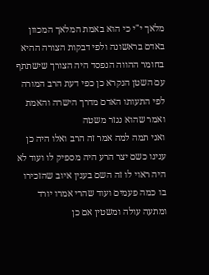מלאך י"י כי הוא באמת המלאך המכוון באדם בראשונה ולפי דבקות הצורה ההיא בחומר ההווה הנפסד היה הצורך שישתתף עם השטן הנקרא כן כפי דעת הרב המורה לפי התעותו האדם מדרך הישרה והאמת ואמר שהוא נגזר משטה
ואני תמה למה אמר זה הרב ואלו היה כן ענינו כשם יצר הרע היה מספיק לו ועוד לא היה ראוי לו זה השם בענין איוב שהזכירו בו כמה פעמים ועוד שהרי אמרו יורד ומתעה עולה ומשטין אם כן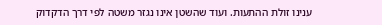ענינו זולת ההתעות. ועוד שהשטן אינו נגזר משטה לפי דרך הדקדוק